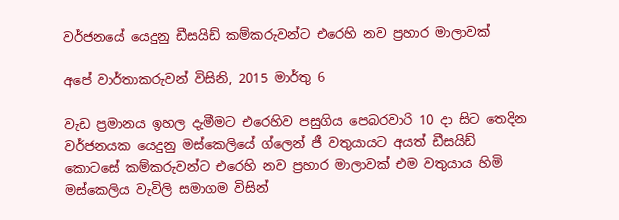වර්ජනයේ යෙදුනු ඩීසයිඩ් කම්කරුවන්ට එරෙහි නව ප්‍රහාර මාලාවක්

අපේ වාර්තාකරුවන් විසිනි, 2015 මාර්තු 6

වැඩ ප්‍රමානය ඉහල දැමීමට එරෙහිව පසුගිය පෙබරවාරි 10 දා සිට තෙදින වර්ජනයක යෙදුනු මස්කෙලියේ ග්ලෙන් ජී වතුයායට අයත් ඩීසයිඩ් කොටසේ කම්කරුවන්ට එරෙහි නව ප්‍රහාර මාලාවක් එම වතුයාය හිමි මස්කෙලිය වැවිලි සමාගම විසින්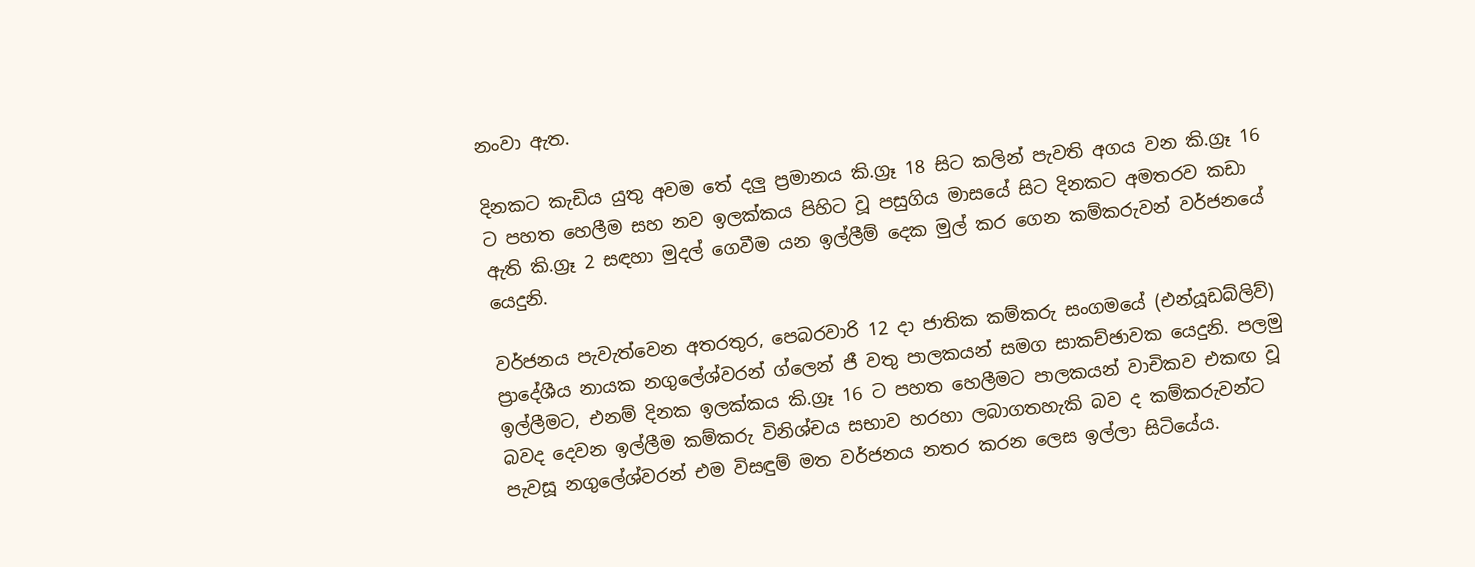නංවා ඇත.

දිනකට කැඩිය යුතු අවම තේ දලු ප්‍රමානය කි.ග්‍රෑ 18 සිට කලින් පැවති අගය වන කි.ග්‍රෑ 16 ට පහත හෙලීම සහ නව ඉලක්කය පිහිට වූ පසුගිය මාසයේ සිට දිනකට අමතරව කඩා ඇති කි.ග්‍රෑ 2 සඳහා මුදල් ගෙවීම යන ඉල්ලීම් දෙක මුල් කර ගෙන කම්කරුවන් වර්ජනයේ යෙදුනි.

වර්ජනය පැවැත්වෙන අතරතුර, පෙබරවාරි 12 දා ජාතික කම්කරු සංගමයේ (එන්යූඩබ්ලිව්) ප්‍රාදේශීය නායක නගුලේශ්වරන් ග්ලෙන් ජී වතු පාලකයන් සමග සාකච්ඡාවක යෙදුනි. පලමු ඉල්ලීමට, එනම් දිනක ඉලක්කය කි.ග්‍රෑ 16 ට පහත හෙලීමට පාලකයන් වාචිකව එකඟ වූ බවද දෙවන ඉල්ලීම කම්කරු විනිශ්චය සභාව හරහා ලබාගතහැකි බව ද කම්කරුවන්ට පැවසූ නගුලේශ්වරන් එම විසඳුම් මත වර්ජනය නතර කරන ලෙස ඉල්ලා සිටියේය.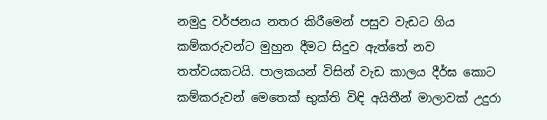නමුදු වර්ජනය නතර කිරීමෙන් පසුව වැඩට ගිය කම්කරුවන්ට මුහුන දීමට සිදුව ඇත්තේ නව තත්වයකටයි. පාලකයන් විසින් වැඩ කාලය දීර්ඝ කොට කම්කරුවන් මෙතෙක් භුක්ති විඳි අයිතීන් මාලාවක් උදුරා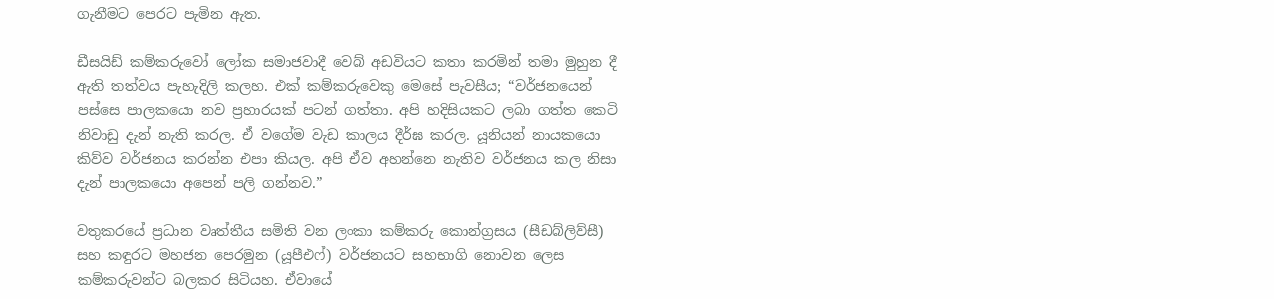ගැනීමට පෙරට පැමින ඇත.

ඩීසයිඩ් කම්කරුවෝ ලෝක සමාජවාදී වෙබ් අඩවියට කතා කරමින් තමා මුහුන දී ඇති තත්වය පැහැදිලි කලහ. එක් කම්කරුවෙකු මෙසේ පැවසීය; “වර්ජනයෙන් පස්සෙ පාලකයො නව ප්‍රහාරයක් පටන් ගත්තා. අපි හදිසියකට ලබා ගත්ත කෙටි නිවාඩු දැන් නැති කරල. ඒ වගේම වැඩ කාලය දීර්ඝ කරල. යූනියන් නායකයො කිව්ව වර්ජනය කරන්න එපා කියල. අපි ඒව අහන්නෙ නැතිව වර්ජනය කල නිසා දැන් පාලකයො අපෙන් පලි ගන්නව.”

වතුකරයේ ප්‍රධාන වෘත්තීය සමිති වන ලංකා කම්කරු කොන්ග්‍රසය (සීඩබ්ලිව්සී) සහ කඳුරට මහජන පෙරමුන (යූපීඑෆ්) වර්ජනයට සහභාගි නොවන ලෙස කම්කරුවන්ට බලකර සිටියහ. ඒවායේ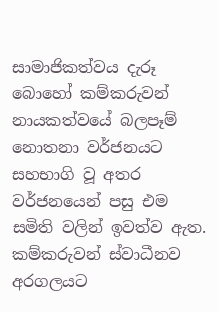සාමාජිකත්වය දැරූ බොහෝ කම්කරුවන් නායකත්වයේ බලපෑම් නොතනා වර්ජනයට සහභාගි වූ අතර වර්ජනයෙන් පසු එම සමිති වලින් ඉවත්ව ඇත. කම්කරුවන් ස්වාධීනව අරගලයට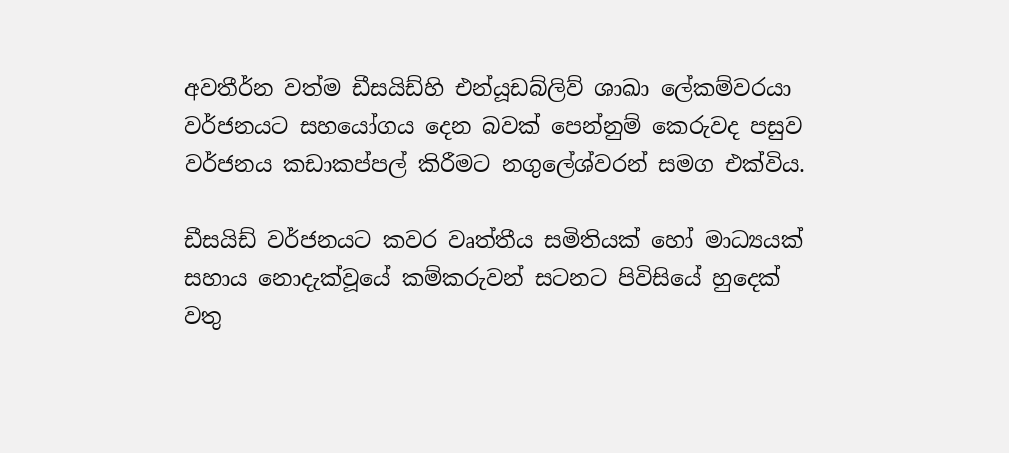අවතීර්න වත්ම ඩීසයිඩ්හි එන්යූඩබ්ලිව් ශාඛා ලේකම්වරයා වර්ජනයට සහයෝගය දෙන බවක් පෙන්නුම් කෙරුවද පසුව වර්ජනය කඩාකප්පල් කිරීමට නගුලේශ්වරන් සමග එක්විය.

ඩීසයිඩ් වර්ජනයට කවර වෘත්තීය සමිතියක් හෝ මාධ්‍යයක් සහාය නොදැක්වූයේ කම්කරුවන් සටනට පිවිසියේ හුදෙක් වතු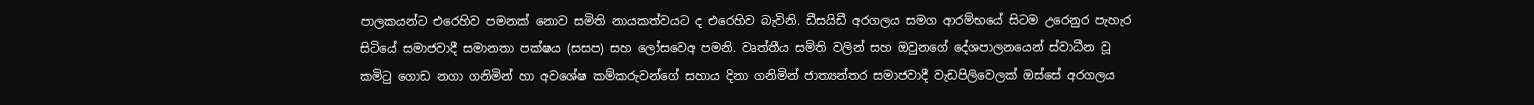පාලකයන්ට එරෙහිව පමනක් නොව සමිති නායකත්වයට ද එරෙහිව බැවිනි. ඩීසයිඩී අරගලය සමග ආරම්භයේ සිටම උරෙනුර පැහැර සිටියේ සමාජවාදී සමානතා පක්ෂය (සසප) සහ ලෝසවෙඅ පමනි. වෘත්තීය සමිති වලින් සහ ඔවුනගේ දේශපාලනයෙන් ස්වාධීන වූ කමිටු ගොඩ නගා ගනිමින් හා අවශේෂ කම්කරුවන්ගේ සහාය දිනා ගනිමින් ජාත්‍යන්තර සමාජවාදී වැඩපිලිවෙලක් ඔස්සේ අරගලය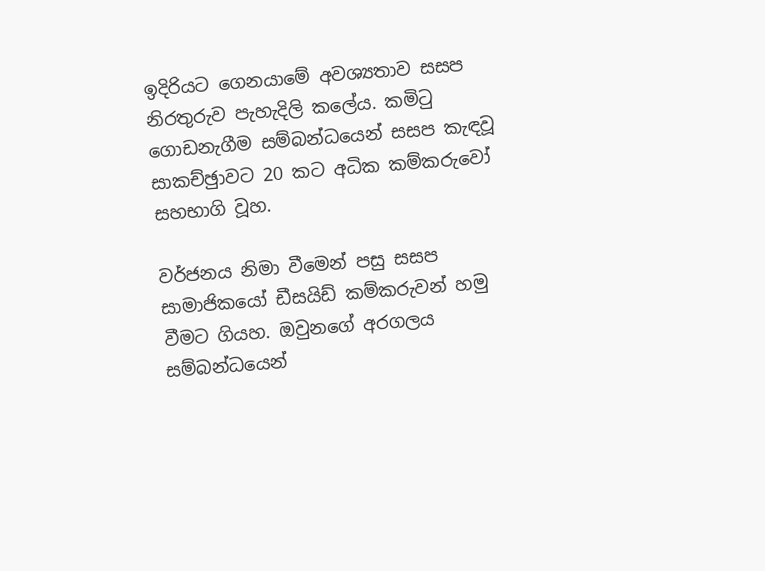ඉදිරියට ගෙනයාමේ අවශ්‍යතාව සසප නිරතුරුව පැහැදිලි කලේය. කමිටු ගොඩනැගීම සම්බන්ධයෙන් සසප කැඳවූ සාකච්ඡුාවට 20 කට අධික කම්කරුවෝ සහභාගි වූහ.

වර්ජනය නිමා වීමෙන් පසු සසප සාමාජිකයෝ ඩීසයිඩ් කම්කරුවන් හමු වීමට ගියහ. ඔවුනගේ අරගලය සම්බන්ධයෙන්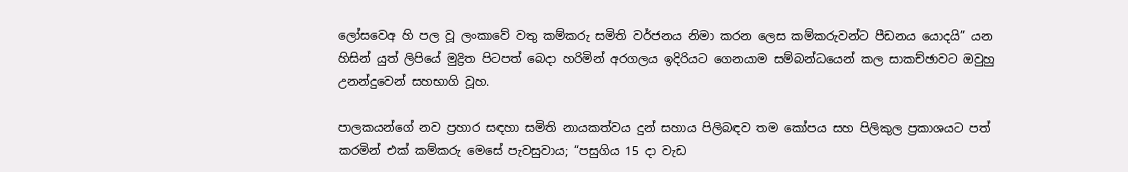ලෝසවෙඅ හි පල වූ ලංකාවේ වතු කම්කරු සමිති වර්ජනය නිමා කරන ලෙස කම්කරුවන්ට පීඩනය යොදයි” යන හිසින් යුත් ලිපියේ මුද්‍රිත පිටපත් බෙදා හරිමින් අරගලය ඉදිරියට ගෙනයාම සම්බන්ධයෙන් කල සාකච්ඡාවට ඔවුහු උනන්දුවෙන් සහභාගි වූහ.

පාලකයන්ගේ නව ප්‍රහාර සඳහා සමිති නායකත්වය දුන් සහාය පිලිබඳව තම කෝපය සහ පිලිකුල ප්‍රකාශයට පත් කරමින් එක් කම්කරු මෙසේ පැවසුවාය; “පසුගිය 15 දා වැඩ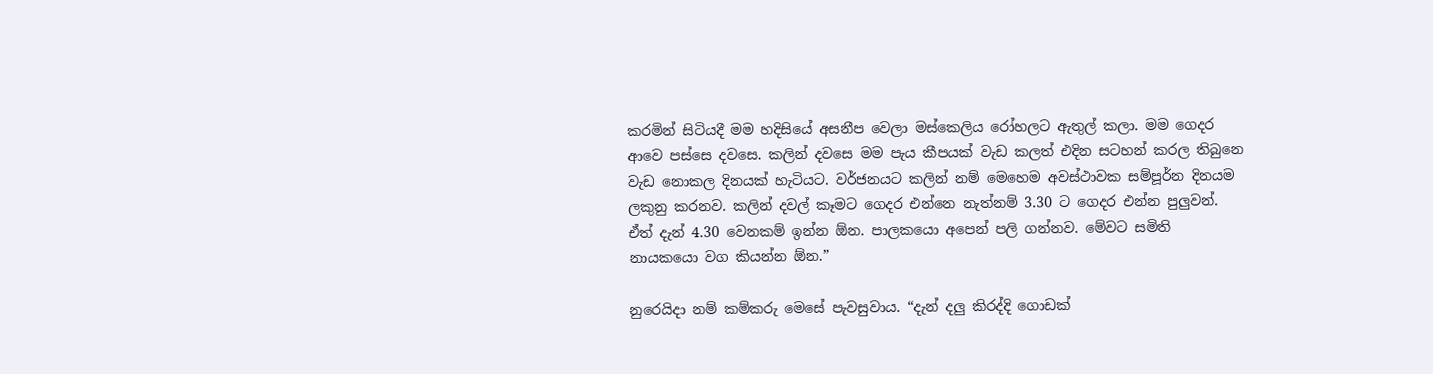කරමින් සිටියදී මම හදිසියේ අසනීප වෙලා මස්කෙලිය රෝහලට ඇතුල් කලා. මම ගෙදර ආවෙ පස්සෙ දවසෙ. කලින් දවසෙ මම පැය කීපයක් වැඩ කලත් එදින සටහන් කරල තිබුනෙ වැඩ නොකල දිනයක් හැටියට. වර්ජනයට කලින් නම් මෙහෙම අවස්ථාවක සම්පූර්න දිනයම ලකුනු කරනව. කලින් දවල් කෑමට ගෙදර එන්නෙ නැත්නම් 3.30 ට ගෙදර එන්න පුලුවන්. ඒත් දැන් 4.30 වෙනකම් ඉන්න ඕන. පාලකයො අපෙන් පලි ගන්නව. මේවට සමිති නායකයො වග කියන්න ඕන.”

නුරෙයිදා නම් කම්කරු මෙසේ පැවසුවාය. “දැන් දලු කිරද්දි ගොඩක්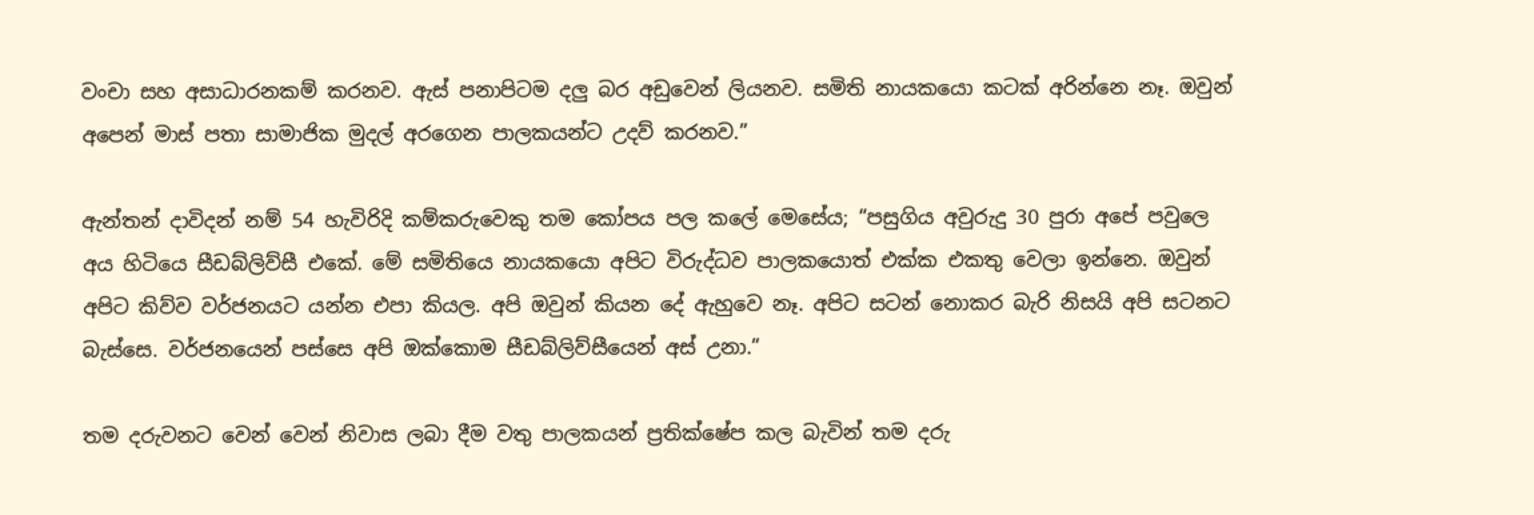වංචා සහ අසාධාරනකම් කරනව. ඇස් පනාපිටම දලු බර අඩුවෙන් ලියනව. සමිති නායකයො කටක් අරින්නෙ නෑ. ඔවුන් අපෙන් මාස් පතා සාමාජික මුදල් අරගෙන පාලකයන්ට උදව් කරනව.”

ඇන්තන් දාවිදන් නම් 54 හැවිරිදි කම්කරුවෙකු තම කෝපය පල කලේ මෙසේය; “පසුගිය අවුරුදු 30 පුරා අපේ පවුලෙ අය හිටියෙ සීඩබ්ලිව්සී එකේ. මේ සමිතියෙ නායකයො අපිට විරුද්ධව පාලකයොත් එක්ක එකතු වෙලා ඉන්නෙ. ඔවුන් අපිට කිව්ව වර්ජනයට යන්න එපා කියල. අපි ඔවුන් කියන දේ ඇහුවෙ නෑ. අපිට සටන් නොකර බැරි නිසයි අපි සටනට බැස්සෙ. වර්ජනයෙන් පස්සෙ අපි ඔක්කොම සීඩබ්ලිව්සීයෙන් අස් උනා.”

තම දරුවනට වෙන් වෙන් නිවාස ලබා දීම වතු පාලකයන් ප්‍රතික්ෂේප කල බැවින් තම දරු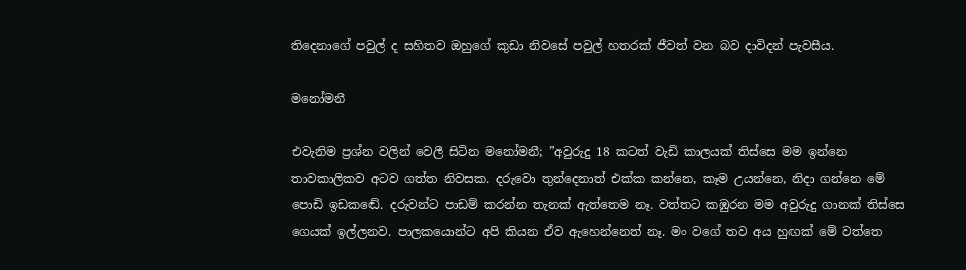තිදෙනාගේ පවුල් ද සහිතව ඔහුගේ කුඩා නිවසේ පවුල් හතරක් ජීවත් වන බව දාවිදන් පැවසීය.

මනෝමනී

එවැනිම ප්‍රශ්න වලින් වෙලී සිටින මනෝමනී; ”අවුරුදු 18 කටත් වැඩි කාලයක් තිස්සෙ මම ඉන්නෙ තාවකාලිකව අටව ගත්ත නිවසක. දරුවො තුන්දෙනාත් එක්ක කන්නෙ, කෑම උයන්නෙ, නිදා ගන්නෙ මේ පොඩි ඉඩකඬේ. දරුවන්ට පාඩම් කරන්න තැනක් ඇත්තෙම නෑ. වත්තට කඹුරන මම අවුරුදු ගානක් තිස්සෙ ගෙයක් ඉල්ලනව. පාලකයොන්ට අපි කියන ඒව ඇහෙන්නෙත් නෑ. මං වගේ තව අය හුඟක් මේ වත්තෙ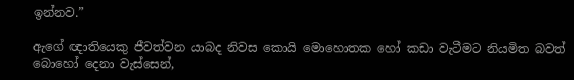ඉන්නව.”

ඇගේ ඥාතියෙකු ජීවත්වන යාබද නිවස කොයි මොහොතක හෝ කඩා වැටීමට නියමිත බවත් බොහෝ දෙනා වැස්සෙන්,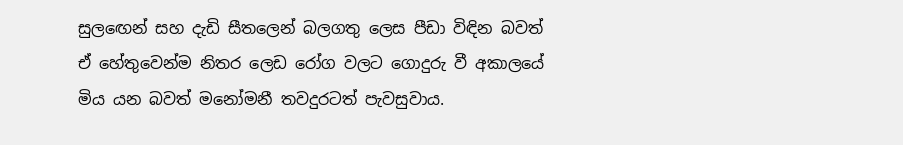සුලඟෙන් සහ දැඩි සීතලෙන් බලගතු ලෙස පීඩා විඳින බවත් ඒ හේතුවෙන්ම නිතර ලෙඩ රෝග වලට ගොදුරු වී අකාලයේ මිය යන බවත් මනෝමනී තවදුරටත් පැවසුවාය.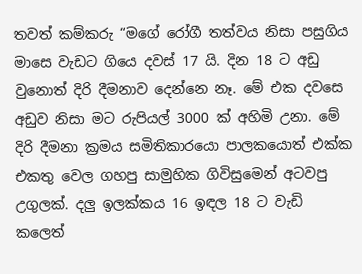තවත් කම්කරු “මගේ රෝගී තත්වය නිසා පසුගිය මාසෙ වැඩට ගියෙ දවස් 17 යි. දින 18 ට අඩු වුනොත් දිරි දීමනාව දෙන්නෙ නෑ. මේ එක දවසෙ අඩුව නිසා මට රුපියල් 3000 ක් අහිමි උනා. මේ දිරි දීමනා ක්‍රමය සමිතිකාරයො පාලකයොත් එක්ක එකතු වෙල ගහපු සාමුහික ගිවිසුමෙන් අටවපු උගුලක්. දලු ඉලක්කය 16 ඉඳල 18 ට වැඩි කලෙත්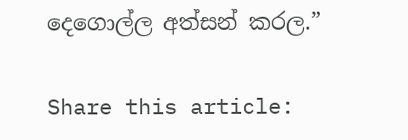දෙගොල්ල අත්සන් කරල.”

Share this article: